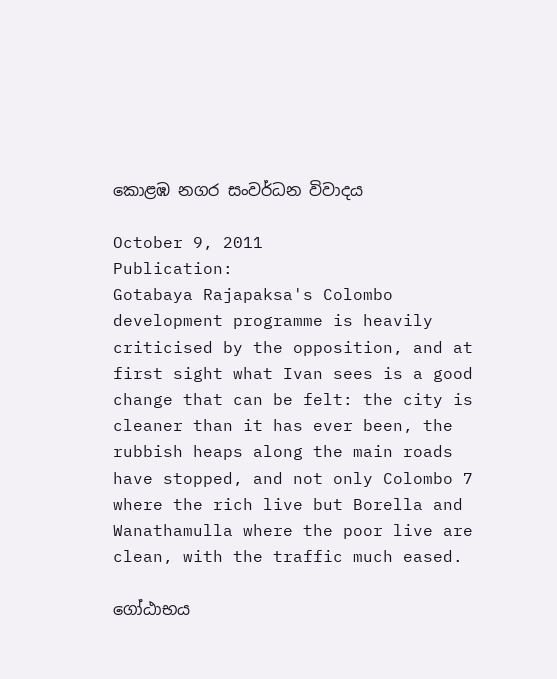කොළඹ නගර සංවර්ධන විවාදය

October 9, 2011
Publication:
Gotabaya Rajapaksa's Colombo development programme is heavily criticised by the opposition, and at first sight what Ivan sees is a good change that can be felt: the city is cleaner than it has ever been, the rubbish heaps along the main roads have stopped, and not only Colombo 7 where the rich live but Borella and Wanathamulla where the poor live are clean, with the traffic much eased.

ගෝඨාභය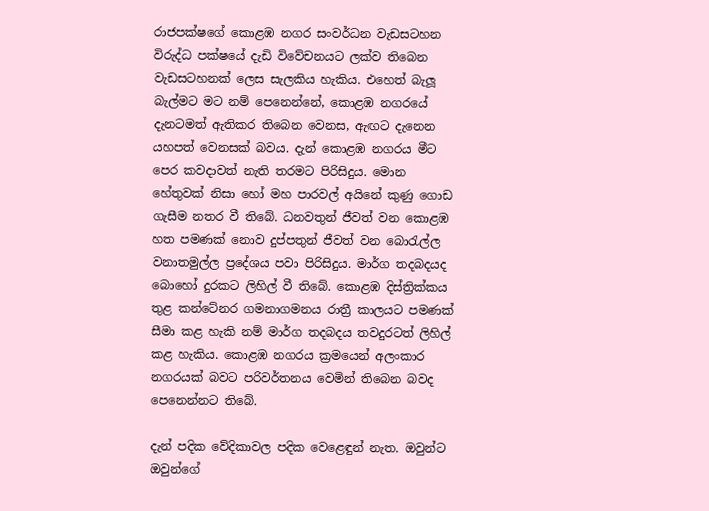රාජපක්ෂගේ කොළඹ නගර සංවර්ධන වැඩසටහන විරුද්ධ පක්ෂයේ දැඩි විවේචනයට ලක්ව තිබෙන වැඩසටහනක් ලෙස සැලකිය හැකිය. එහෙත් බැලූ බැල්මට මට නම් පෙනෙන්නේ, කොළඹ නගරයේ දැනටමත් ඇතිකර තිබෙන වෙනස, ඇඟට දැනෙන යහපත් වෙනසක් බවය. දැන් කොළඹ නගරය මීට පෙර කවදාවත් නැති තරමට පිරිසිදුය. මොන හේතුවක් නිසා හෝ මහ පාරවල් අයිනේ කුණු ගොඩ ගැසීම නතර වී තිබේ. ධනවතුන් ජීවත් වන කොළඹ හත පමණක් නොව දුප්පතුන් ජීවත් වන බොරැල්ල වනාතමුල්ල ප්‍රදේශය පවා පිරිසිදුය. මාර්ග තදබදයද බොහෝ දුරකට ලිහිල් වී තිබේ. කොළඹ දිස්ත්‍රික්කය තුළ කන්ටේනර ගමනාගමනය රාත්‍රී කාලයට පමණක් සීමා කළ හැකි නම් මාර්ග තදබදය තවදුරටත් ලිහිල් කළ හැකිය. කොළඹ නගරය ක්‍රමයෙන් අලංකාර නගරයක් බවට පරිවර්තනය වෙමින් තිබෙන බවද පෙනෙන්නට තිබේ.

දැන් පදික වේදිකාවල පදික වෙළෙඳුන් නැත. ඔවුන්ට ඔවුන්ගේ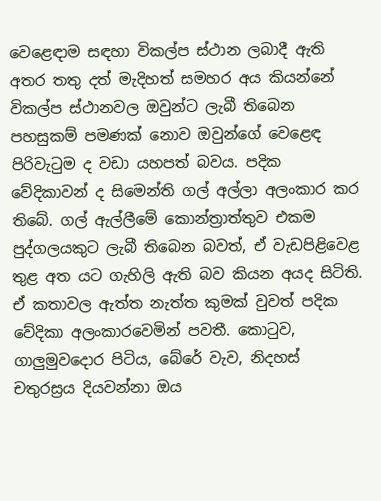වෙළෙඳාම සඳහා විකල්ප ස්ථාන ලබාදී ඇති අතර තතු දත් මැදිහත් සමහර අය කියන්නේ විකල්ප ස්ථානවල ඔවුන්ට ලැබී තිබෙන පහසුකම් පමණක් නොව ඔවුන්ගේ වෙළෙඳ පිරිවැටුම ද වඩා යහපත් බවය. පදික වේදිකාවන් ද සිමෙන්ති ගල් අල්ලා අලංකාර කර තිබේ. ගල් ඇල්ලීමේ කොන්ත්‍රාත්තුව එකම පුද්ගලයකුට ලැබී තිබෙන බවත්, ඒ වැඩපිළිවෙළ තුළ අත යට ගැහිලි ඇති බව කියන අයද සිටිති. ඒ කතාවල ඇත්ත නැත්ත කුමක් වුවත් පදික වේදිකා අලංකාරවෙමින් පවතී. කොටුව, ගාලුමුවදොර පිටිය, බේරේ වැව, නිදහස් චතුරස්‍රය දියවන්නා ඔය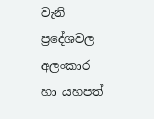වැනි ප්‍රදේශවල අලංකාර හා යහපත්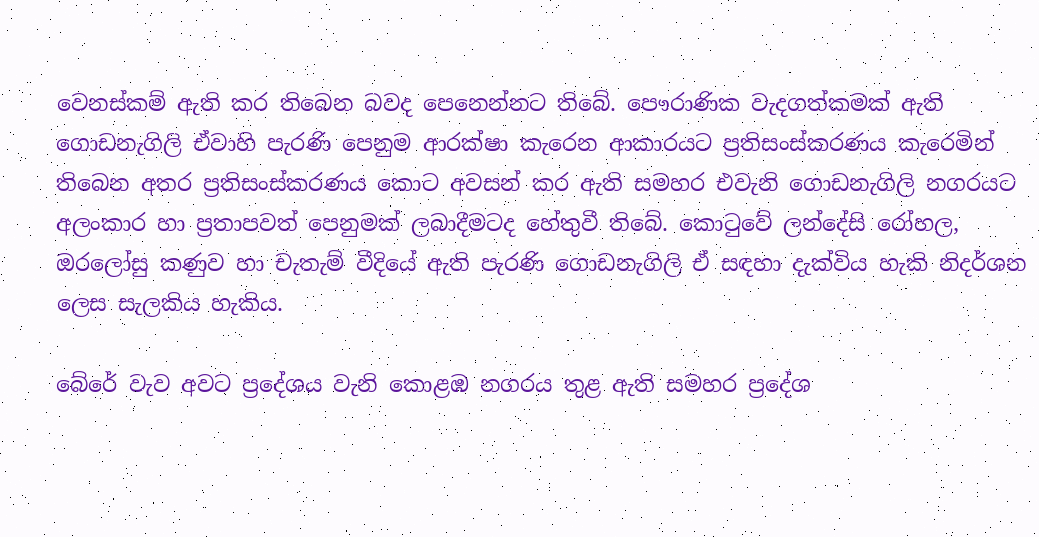වෙනස්කම් ඇති කර තිබෙන බවද පෙනෙන්නට තිබේ. පෞරාණික වැදගත්කමක් ඇති ගොඩනැගිලි ඒවාහි පැරණි පෙනුම ආරක්ෂා කැරෙන ආකාරයට ප්‍රතිසංස්කරණය කැරෙමින් තිබෙන අතර ප්‍රතිසංස්කරණය කොට අවසන් කර ඇති සමහර එවැනි ගොඩනැගිලි නගරයට අලංකාර හා ප්‍රතාපවත් පෙනුමක් ලබාදීමටද හේතුවී තිබේ. කොටුවේ ලන්දේසි රෝහල, ඔරලෝසු කණුව හා චැතැම් වීදියේ ඇති පැරණි ගොඩනැගිලි ඒ සඳහා දැක්විය හැකි නිදර්ශන ලෙස සැලකිය හැකිය.

බේරේ වැව අවට ප්‍රදේශය වැනි කොළඹ නගරය තුළ ඇති සමහර ප්‍රදේශ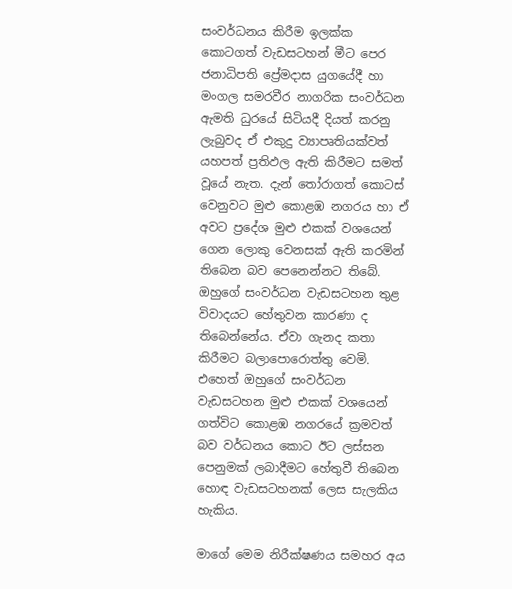සංවර්ධනය කිරීම ඉලක්ක කොටගත් වැඩසටහන් මීට පෙර ජනාධිපති ප්‍රේමදාස යුගයේදී හා මංගල සමරවීර නාගරික සංවර්ධන ඇමති ධුරයේ සිටියදී දියත් කරනු ලැබුවද ඒ එකුදු ව්‍යාපෘතියක්වත් යහපත් ප්‍රතිඵල ඇති කිරීමට සමත් වූයේ නැත. දැන් තෝරාගත් කොටස් වෙනුවට මුළු කොළඹ නගරය හා ඒ අවට ප්‍රදේශ මුළු එකක් වශයෙන් ගෙන ලොකු වෙනසක් ඇති කරමින් තිබෙන බව පෙනෙන්නට තිබේ. ඔහුගේ සංවර්ධන වැඩසටහන තුළ විවාදයට හේතුවන කාරණා ද තිබෙන්නේය. ඒවා ගැනද කතා කිරීමට බලාපොරොත්තු වෙමි. එහෙත් ඔහුගේ සංවර්ධන වැඩසටහන මුළු එකක් වශයෙන් ගත්විට කොළඹ නගරයේ ක්‍රමවත් බව වර්ධනය කොට ඊට ලස්සන පෙනුමක් ලබාදීමට හේතුවී තිබෙන හොඳ වැඩසටහනක් ලෙස සැලකිය හැකිය.

මාගේ මෙම නිරීක්ෂණය සමහර අය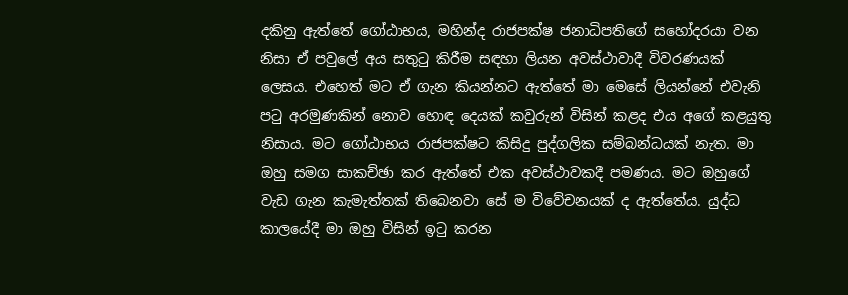දකිනු ඇත්තේ ගෝඨාභය, මහින්ද රාජපක්ෂ ජනාධිපතිගේ සහෝදරයා වන නිසා ඒ පවුලේ අය සතුටු කිරීම සඳහා ලියන අවස්ථාවාදී විවරණයක් ලෙසය. එහෙත් මට ඒ ගැන කියන්නට ඇත්තේ මා මෙසේ ලියන්නේ එවැනි පටු අරමුණකින් නොව හොඳ දෙයක් කවුරුන් විසින් කළද එය අගේ කළයුතු නිසාය. මට ගෝඨාභය රාජපක්ෂට කිසිදු පුද්ගලික සම්බන්ධයක් නැත. මා ඔහු සමග සාකච්ඡා කර ඇත්තේ එක අවස්ථාවකදී පමණය. මට ඔහුගේ වැඩ ගැන කැමැත්තක් තිබෙනවා සේ ම විවේචනයක් ද ඇත්තේය. යුද්ධ කාලයේදී මා ඔහු විසින් ඉටු කරන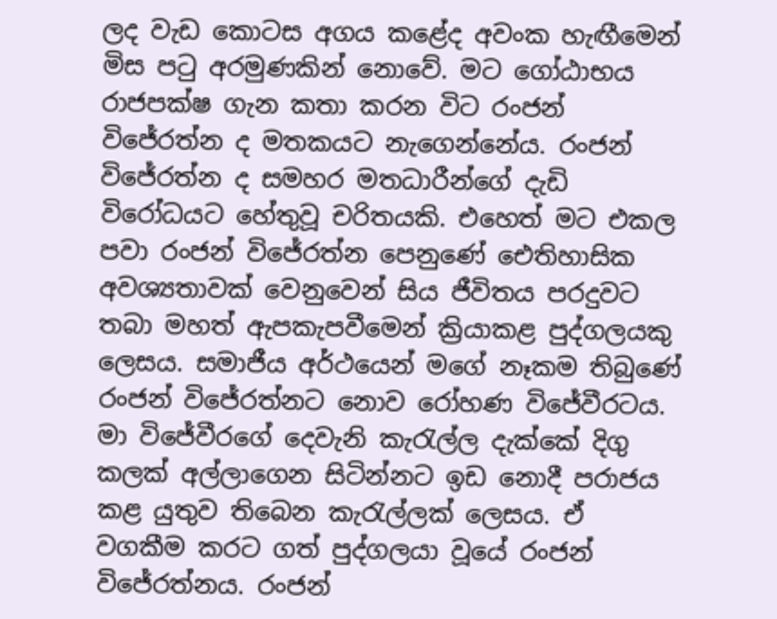ලද වැඩ කොටස අගය කළේද අවංක හැඟීමෙන් මිස පටු අරමුණකින් නොවේ. මට ගෝඨාභය රාජපක්ෂ ගැන කතා කරන විට රංජන් විජේරත්න ද මතකයට නැගෙන්නේය. රංජන් විජේරත්න ද සමහර මතධාරීන්ගේ දැඩි විරෝධයට හේතුවූ චරිතයකි. එහෙත් මට එකල පවා රංජන් විජේරත්න පෙනුණේ ඓතිහාසික අවශ්‍යතාවක් වෙනුවෙන් සිය ජීවිතය පරදුවට තබා මහත් ඇපකැපවීමෙන් ක්‍රියාකළ පුද්ගලයකු ලෙසය. සමාජීය අර්ථයෙන් මගේ නෑකම තිබුණේ රංජන් විජේරත්නට නොව රෝහණ විජේවීරටය. මා විජේවීරගේ දෙවැනි කැරැල්ල දැක්කේ දිගු කලක් අල්ලාගෙන සිටින්නට ඉඩ නොදී පරාජය කළ යුතුව තිබෙන කැරැල්ලක් ලෙසය. ඒ වගකීම කරට ගත් පුද්ගලයා වූයේ රංජන් විජේරත්නය. රංජන්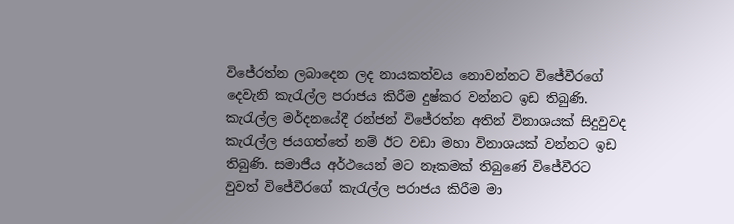විජේරත්න ලබාදෙන ලද නායකත්වය නොවන්නට විජේවීරගේ දෙවැනි කැරැල්ල පරාජය කිරීම දුෂ්කර වන්නට ඉඩ තිබුණි. කැරැල්ල මර්දනයේදී රන්ජන් විජේරත්න අතින් විනාශයක් සිදුවුවද කැරැල්ල ජයගත්තේ නම් ඊට වඩා මහා විනාශයක් වන්නට ඉඩ තිබුණි. සමාජීය අර්ථයෙන් මට නෑකමක් තිබුණේ විජේවීරට වුවත් විජේවීරගේ කැරැල්ල පරාජය කිරීම මා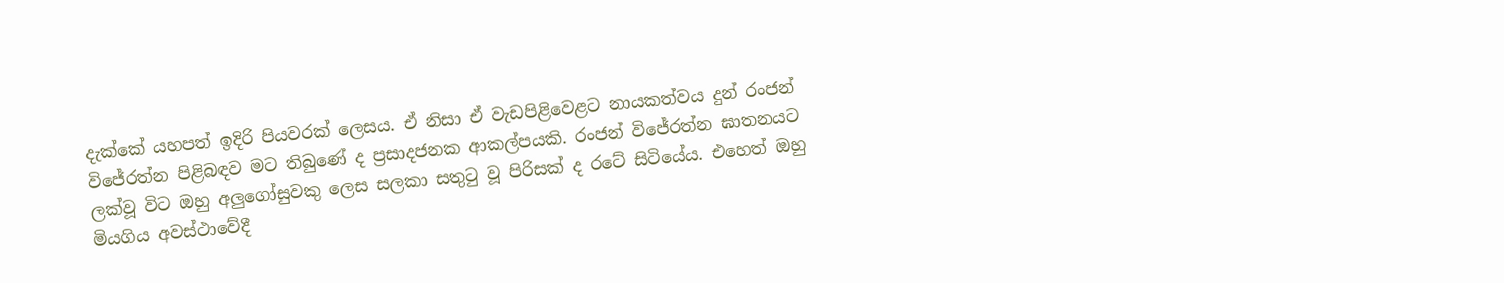දැක්කේ යහපත් ඉදිරි පියවරක් ලෙසය. ඒ නිසා ඒ වැඩපිළිවෙළට නායකත්වය දුන් රංජන් විජේරත්න පිළිබඳව මට තිබුණේ ද ප්‍රසාදජනක ආකල්පයකි. රංජන් විජේරත්න ඝාතනයට ලක්වූ විට ඔහු අලුගෝසුවකු ලෙස සලකා සතුටු වූ පිරිසක් ද රටේ සිටියේය. එහෙත් ඔහු මියගිය අවස්ථාවේදී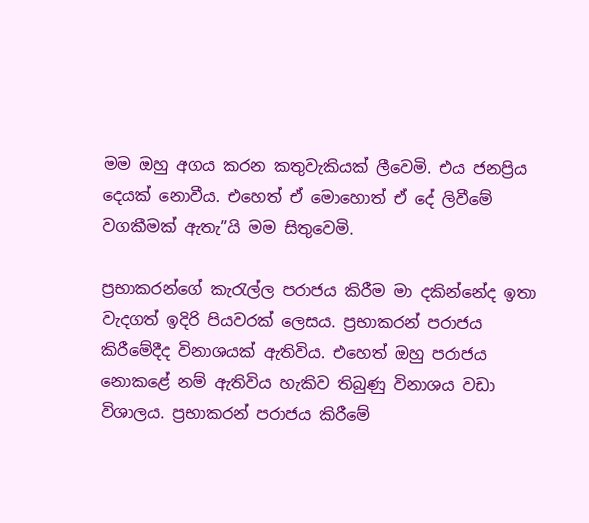මම ඔහු අගය කරන කතුවැකියක් ලීවෙමි. එය ජනප්‍රිය දෙයක් නොවීය. එහෙත් ඒ මොහොත් ඒ දේ ලිවීමේ වගකීමක් ඇතැ”යි මම සිතුවෙමි.

ප්‍රභාකරන්ගේ කැරැල්ල පරාජය කිරීම මා දකින්නේද ඉතා වැදගත් ඉදිරි පියවරක් ලෙසය. ප්‍රභාකරන් පරාජය කිරීමේදීද විනාශයක් ඇතිවිය. එහෙත් ඔහු පරාජය නොකළේ නම් ඇතිවිය හැකිව තිබුණු විනාශය වඩා විශාලය. ප්‍රභාකරන් පරාජය කිරීමේ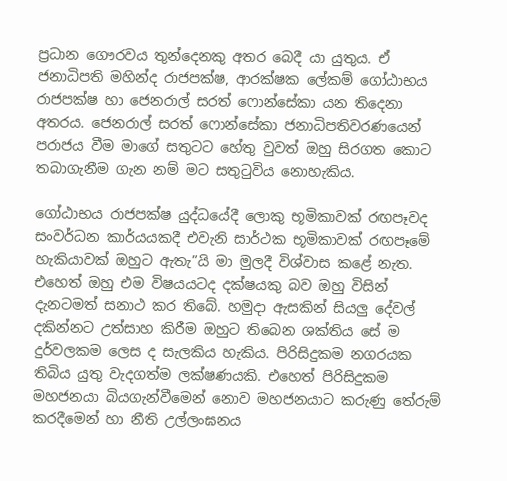ප්‍රධාන ගෞරවය තුන්දෙනකු අතර බෙදී යා යුතුය. ඒ ජනාධිපති මහින්ද රාජපක්ෂ, ආරක්ෂක ලේකම් ගෝඨාභය රාජපක්ෂ හා ජෙනරාල් සරත් ෆොන්සේකා යන තිදෙනා අතරය. ජෙනරාල් සරත් ෆොන්සේකා ජනාධිපතිවරණයෙන් පරාජය වීම මාගේ සතුටට හේතු වුවත් ඔහු සිරගත කොට තබාගැනීම ගැන නම් මට සතුටුවිය නොහැකිය.

ගෝඨාභය රාජපක්ෂ යුද්ධයේදී ලොකු භූමිකාවක් රඟපෑවද සංවර්ධන කාර්යයකදී එවැනි සාර්ථක භූමිකාවක් රඟපෑමේ හැකියාවක් ඔහුට ඇතැ”යි මා මුලදී විශ්වාස කළේ නැත. එහෙත් ඔහු එම විෂයයටද දක්ෂයකු බව ඔහු විසින් දැනටමත් සනාථ කර තිබේ. හමුදා ඇසකින් සියලු දේවල් දකින්නට උත්සාහ කිරීම ඔහුට තිබෙන ශක්තිය සේ ම දුර්වලකම ලෙස ද සැලකිය හැකිය. පිරිසිදුකම නගරයක තිබිය යුතු වැදගත්ම ලක්ෂණයකි. එහෙත් පිරිසිදුකම මහජනයා බියගැන්වීමෙන් නොව මහජනයාට කරුණු තේරුම් කරදීමෙන් හා නීති උල්ලංඝනය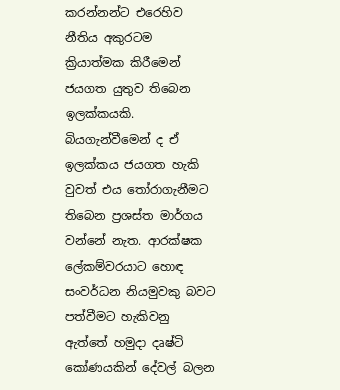කරන්නන්ට එරෙහිව නීතිය අකුරටම ක්‍රියාත්මක කිරීමෙන් ජයගත යුතුව තිබෙන ඉලක්කයකි. බියගැන්වීමෙන් ද ඒ ඉලක්කය ජයගත හැකි වුවත් එය තෝරාගැනීමට තිබෙන ප්‍රශස්ත මාර්ගය වන්නේ නැත. ආරක්ෂක ලේකම්වරයාට හොඳ සංවර්ධන නියමුවකු බවට පත්වීමට හැකිවනු ඇත්තේ හමුදා දෘෂ්ටි කෝණයකින් දේවල් බලන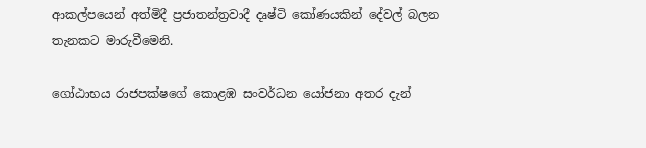ආකල්පයෙන් අත්මිදී ප්‍රජාතන්ත්‍රවාදී දෘෂ්ටි කෝණයකින් දේවල් බලන තැනකට මාරුවීමෙනි.

ගෝඨාභය රාජපක්ෂගේ කොළඹ සංවර්ධන යෝජනා අතර දැන්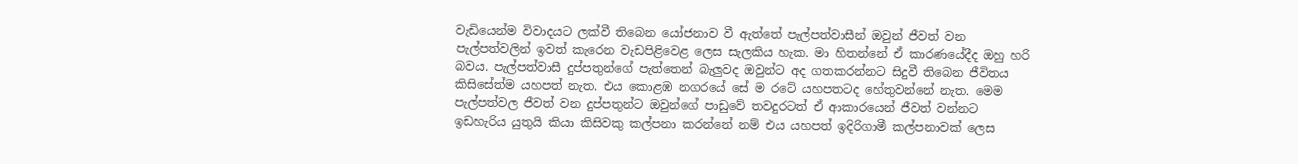වැඩියෙන්ම විවාදයට ලක්වී තිබෙන යෝජනාව වී ඇත්තේ පැල්පත්වාසීන් ඔවුන් ජීවත් වන පැල්පත්වලින් ඉවත් කැරෙන වැඩපිළිවෙළ ලෙස සැලකිය හැක. මා හිතන්නේ ඒ කාරණයේදීද ඔහු හරි බවය. පැල්පත්වාසී දුප්පතුන්ගේ පැත්තෙන් බැලුවද ඔවුන්ට අද ගතකරන්නට සිදුවී තිබෙන ජීවිතය කිසිසේත්ම යහපත් නැත. එය කොළඹ නගරයේ සේ ම රටේ යහපතටද හේතුවන්නේ නැත. මෙම පැල්පත්වල ජීවත් වන දුප්පතුන්ට ඔවුන්ගේ පාඩුවේ තවදුරටත් ඒ ආකාරයෙන් ජීවත් වන්නට ඉඩහැරිය යුතුයි කියා කිසිවකු කල්පනා කරන්නේ නම් එය යහපත් ඉදිරිගාමී කල්පනාවක් ලෙස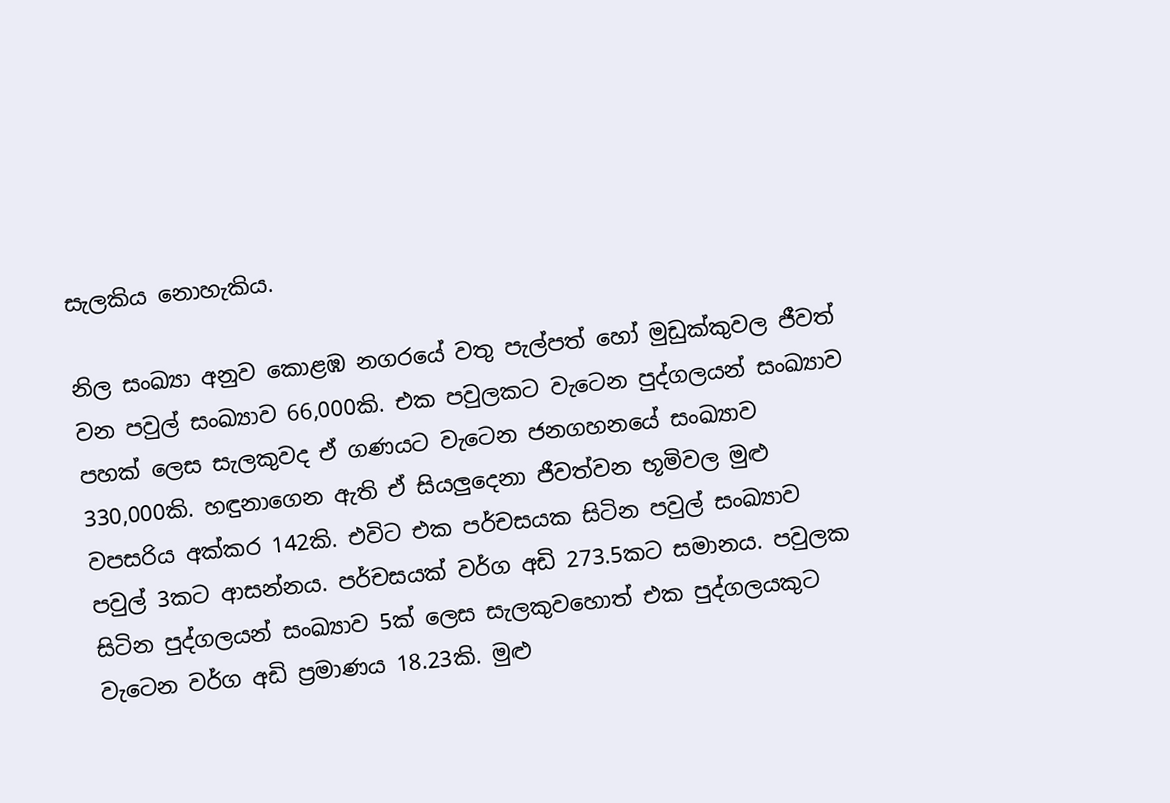සැලකිය නොහැකිය.

නිල සංඛ්‍යා අනුව කොළඹ නගරයේ වතු පැල්පත් හෝ මුඩුක්කුවල ජීවත් වන පවුල් සංඛ්‍යාව 66,000කි. එක පවුලකට වැටෙන පුද්ගලයන් සංඛ්‍යාව පහක් ලෙස සැලකුවද ඒ ගණයට වැටෙන ජනගහනයේ සංඛ්‍යාව 330,000කි. හඳුනාගෙන ඇති ඒ සියලුදෙනා ජීවත්වන භූමිවල මුළු වපසරිය අක්කර 142කි. එවිට එක පර්චසයක සිටින පවුල් සංඛ්‍යාව පවුල් 3කට ආසන්නය. පර්චසයක් වර්ග අඩි 273.5කට සමානය. පවුලක සිටින පුද්ගලයන් සංඛ්‍යාව 5ක් ලෙස සැලකුවහොත් එක පුද්ගලයකුට වැටෙන වර්ග අඩි ප්‍රමාණය 18.23කි. මුළු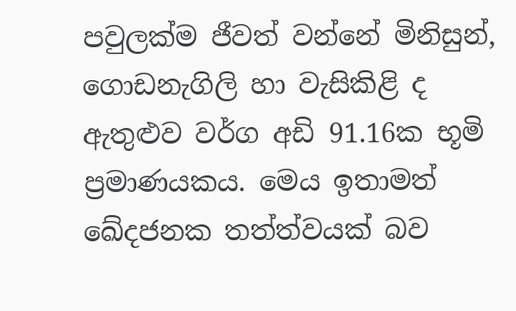පවුලක්ම ජීවත් වන්නේ මිනිසුන්, ගොඩනැගිලි හා වැසිකිළි ද ඇතුළුව වර්ග අඩි 91.16ක භූමි ප්‍රමාණයකය. මෙය ඉතාමත් ඛේදජනක තත්ත්වයක් බව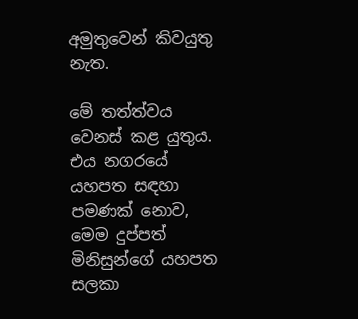අමුතුවෙන් කිවයුතු නැත.

මේ තත්ත්වය වෙනස් කළ යුතුය. එය නගරයේ යහපත සඳහා පමණක් නොව, මෙම දුප්පත් මිනිසුන්ගේ යහපත සලකා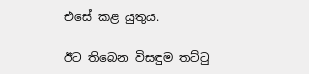එසේ කළ යුතුය.

ඊට තිබෙන විසඳුම තට්ටු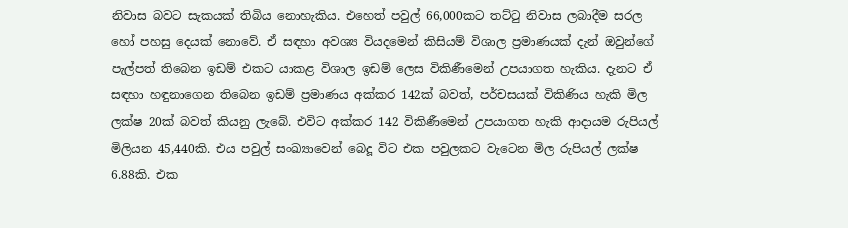නිවාස බවට සැකයක් තිබිය නොහැකිය. එහෙත් පවුල් 66,000කට තට්ටු නිවාස ලබාදීම සරල හෝ පහසු දෙයක් නොවේ. ඒ සඳහා අවශ්‍ය වියදමෙන් කිසියම් විශාල ප්‍රමාණයක් දැන් ඔවුන්ගේ පැල්පත් තිබෙන ඉඩම් එකට යාකළ විශාල ඉඩම් ලෙස විකිණීමෙන් උපයාගත හැකිය. දැනට ඒ සඳහා හඳුනාගෙන තිබෙන ඉඩම් ප්‍රමාණය අක්කර 142ක් බවත්, පර්චසයක් විකිණිය හැකි මිල ලක්ෂ 20ක් බවත් කියනු ලැබේ. එවිට අක්කර 142 විකිණීමෙන් උපයාගත හැකි ආදායම රුපියල් මිලියන 45,440කි. එය පවුල් සංඛ්‍යාවෙන් බෙදූ විට එක පවුලකට වැටෙන මිල රුපියල් ලක්ෂ 6.88කි. එක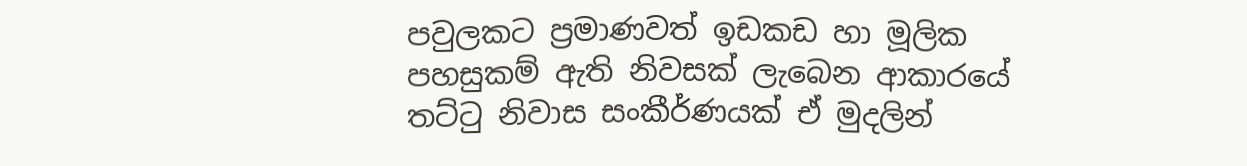පවුලකට ප්‍රමාණවත් ඉඩකඩ හා මූලික පහසුකම් ඇති නිවසක් ලැබෙන ආකාරයේ තට්ටු නිවාස සංකීර්ණයක් ඒ මුදලින්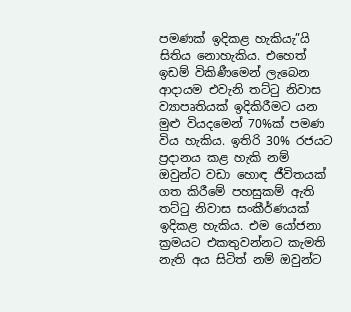පමණක් ඉදිකළ හැකියැ”යි සිතිය නොහැකිය. එහෙත් ඉඩම් විකිණීමෙන් ලැබෙන ආදායම එවැනි තට්ටු නිවාස ව්‍යාපෘතියක් ඉදිකිරීමට යන මුළු වියදමෙන් 70%ක් පමණ විය හැකිය. ඉතිරි 30% රජයට ප්‍රදානය කළ හැකි නම් ඔවුන්ට වඩා හොඳ ජීවිතයක් ගත කිරීමේ පහසුකම් ඇති තට්ටු නිවාස සංකීර්ණයක් ඉදිකළ හැකිය. එම යෝජනා ක්‍රමයට එකතුවන්නට කැමති නැති අය සිටිත් නම් ඔවුන්ට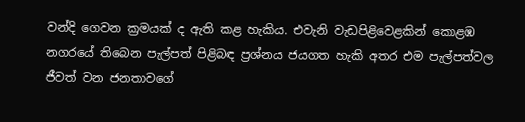වන්දි ගෙවන ක්‍රමයක් ද ඇති කළ හැකිය. එවැනි වැඩපිළිවෙළකින් කොළඹ නගරයේ තිබෙන පැල්පත් පිළිබඳ ප්‍රශ්නය ජයගත හැකි අතර එම පැල්පත්වල ජීවත් වන ජනතාවගේ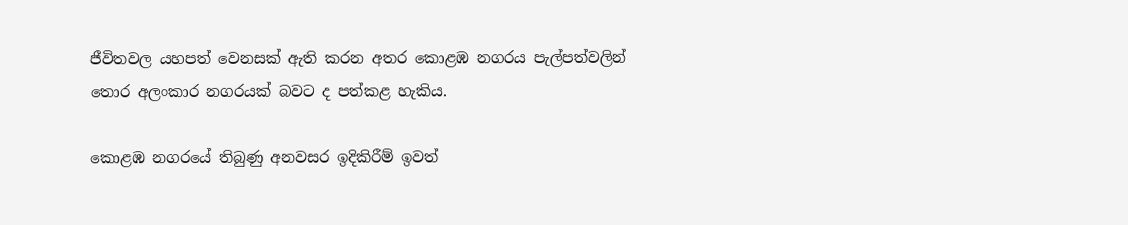ජීවිතවල යහපත් වෙනසක් ඇති කරන අතර කොළඹ නගරය පැල්පත්වලින් තොර අලංකාර නගරයක් බවට ද පත්කළ හැකිය.

කොළඹ නගරයේ තිබුණු අනවසර ඉදිකිරීම් ඉවත්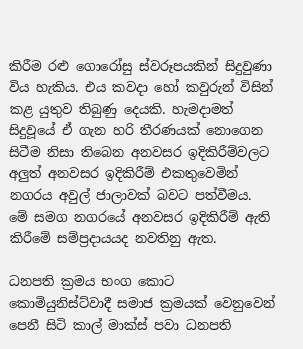කිරීම රළු ගොරෝසු ස්වරූපයකින් සිදුවුණා විය හැකිය. එය කවදා හෝ කවුරුන් විසින් කළ යුතුව තිබුණු දෙයකි. හැමදාමත් සිදුවූයේ ඒ ගැන හරි තීරණයක් නොගෙන සිටීම නිසා තිබෙන අනවසර ඉදිකිරීම්වලට අලුත් අනවසර ඉදිකිරීම් එකතුවෙමින් නගරය අවුල් ජාලාවක් බවට පත්වීමය. මේ සමග නගරයේ අනවසර ඉදිකිරීම් ඇති කිරීමේ සම්ප්‍රදායයද නවතිනු ඇත.

ධනපති ක්‍රමය භංග කොට කොමියුනිස්ට්වාදී සමාජ ක්‍රමයක් වෙනුවෙන් පෙනී සිටි කාල් මාක්ස් පවා ධනපති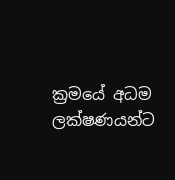ක්‍රමයේ අධම ලක්ෂණයන්ට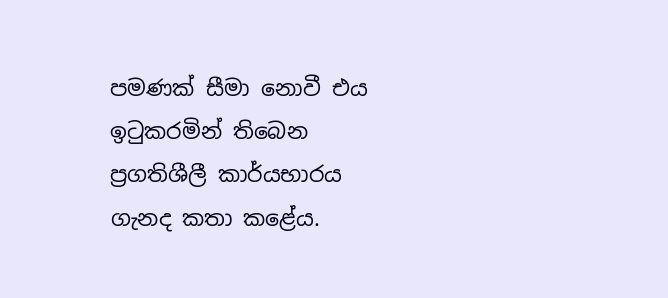පමණක් සීමා නොවී එය ඉටුකරමින් තිබෙන ප්‍රගතිශීලී කාර්යභාරය ගැනද කතා කළේය.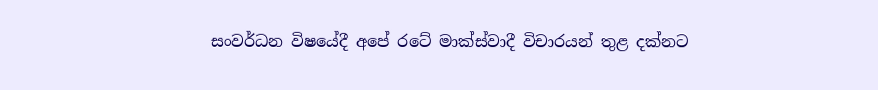සංවර්ධන විෂයේදී අපේ රටේ මාක්ස්වාදී විචාරයන් තුළ දක්නට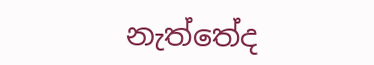නැත්තේද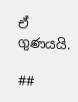ඒ ගුණයයි.

##